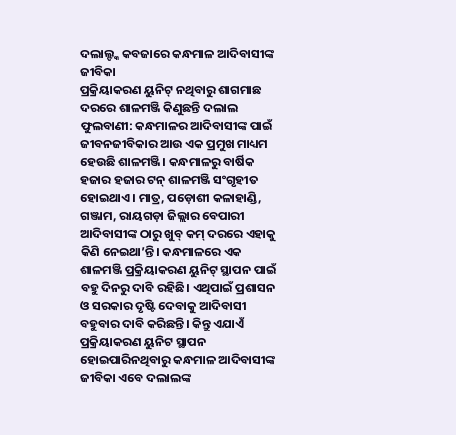ଦଲାଲ୍ଙ୍କ କବଜାରେ କନ୍ଧମାଳ ଆଦିବାସୀଙ୍କ ଜୀବିକା
ପ୍ରକ୍ରିୟାକରଣ ୟୁନିଟ୍ ନଥିବାରୁ ଶାଗମାଛ ଦରରେ ଶାଳମଞ୍ଜି କିଣୁଛନ୍ତି ଦଲାଲ
ଫୁଲବାଣୀ: କନ୍ଧମାଳର ଆଦିବାସୀଙ୍କ ପାଇଁ ଜୀବନଜୀବିକାର ଆଉ ଏକ ପ୍ରମୁଖ ମାଧ୍ୟମ ହେଉଛି ଶାଳମଞ୍ଜି। କନ୍ଧମାଳରୁ ବାର୍ଷିକ ହଜାର ହଜାର ଟନ୍ ଶାଳମଞ୍ଜି ସଂଗୃହୀତ ହୋଇଥାଏ। ମାତ୍ର, ପଡ଼ୋଶୀ କଳାହାଣ୍ଡି, ଗଞ୍ଜାମ, ରାୟଗଡ଼ା ଜିଲ୍ଲାର ବେପାରୀ ଆଦିବାସୀଙ୍କ ଠାରୁ ଖୁବ୍ କମ୍ ଦରରେ ଏହାକୁ କିଣି ନେଇଥା’ନ୍ତି। କନ୍ଧମାଳରେ ଏକ ଶାଳମଞ୍ଜି ପ୍ରକ୍ରିୟାକରଣ ୟୁନିଟ୍ ସ୍ଥାପନ ପାଇଁ ବହୁ ଦିନରୁ ଦାବି ରହିଛି। ଏଥିପାଇଁ ପ୍ରଶାସନ ଓ ସରକାର ଦୃଷ୍ଟି ଦେବାକୁ ଆଦିବାସୀ ବହୁବାର ଦାବି କରିଛନ୍ତି। କିନ୍ତୁ ଏଯାଏଁ ପ୍ରକ୍ରିୟାକରଣ ୟୁନିଟ ସ୍ଥାପନ ହୋଇପାରିନଥିବାରୁ କନ୍ଧମାଳ ଆଦିବାସୀଙ୍କ ଜୀବିକା ଏବେ ଦଲାଲଙ୍କ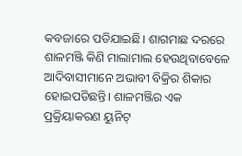କବଜାରେ ପଡିଯାଇଛି। ଶାଗମାଛ ଦରରେ ଶାଳମଞ୍ଜି କିଣି ମାଲାମାଲ ହେଉଥିବାବେଳେ ଆଦିବାସୀମାନେ ଅଭାବୀ ବିକ୍ରିର ଶିକାର ହୋଇପଡିଛନ୍ତି। ଶାଳମଞ୍ଜିର ଏକ ପ୍ରକ୍ରିୟାକରଣ ୟୁନିଟ୍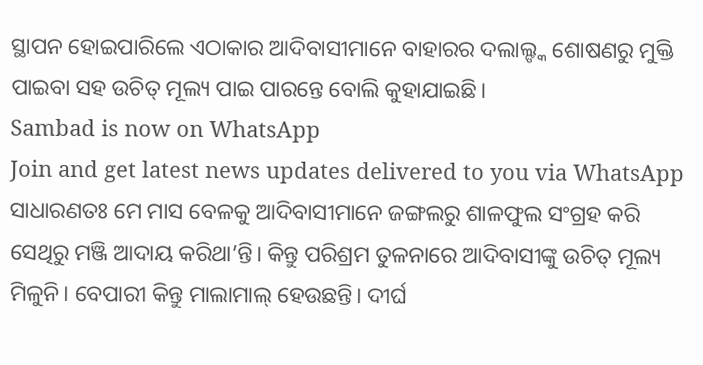ସ୍ଥାପନ ହୋଇପାରିଲେ ଏଠାକାର ଆଦିବାସୀମାନେ ବାହାରର ଦଲାଲ୍ଙ୍କ ଶୋଷଣରୁ ମୁକ୍ତି ପାଇବା ସହ ଉଚିତ୍ ମୂଲ୍ୟ ପାଇ ପାରନ୍ତେ ବୋଲି କୁହାଯାଇଛି।
Sambad is now on WhatsApp
Join and get latest news updates delivered to you via WhatsApp
ସାଧାରଣତଃ ମେ ମାସ ବେଳକୁ ଆଦିବାସୀମାନେ ଜଙ୍ଗଲରୁ ଶାଳଫୁଲ ସଂଗ୍ରହ କରି ସେଥିରୁ ମଞ୍ଜି ଆଦାୟ କରିଥା’ନ୍ତି। କିନ୍ତୁ ପରିଶ୍ରମ ତୁଳନାରେ ଆଦିବାସୀଙ୍କୁ ଉଚିତ୍ ମୂଲ୍ୟ ମିଳୁନି। ବେପାରୀ କିନ୍ତୁ ମାଲାମାଲ୍ ହେଉଛନ୍ତି। ଦୀର୍ଘ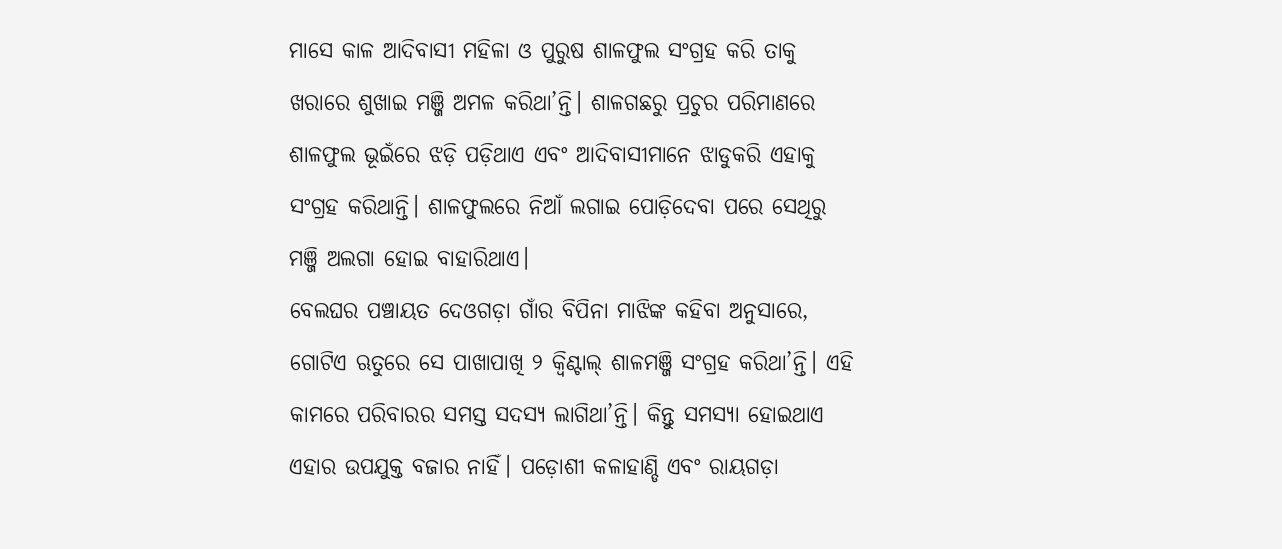ମାସେ କାଳ ଆଦିବାସୀ ମହିଳା ଓ ପୁରୁଷ ଶାଳଫୁଲ ସଂଗ୍ରହ କରି ତାକୁ ଖରାରେ ଶୁଖାଇ ମଞ୍ଜି ଅମଳ କରିଥା’ନ୍ତି। ଶାଳଗଛରୁ ପ୍ରଚୁର ପରିମାଣରେ ଶାଳଫୁଲ ଭୂଇଁରେ ଝଡ଼ି ପଡ଼ିଥାଏ ଏବଂ ଆଦିବାସୀମାନେ ଝାଡୁକରି ଏହାକୁ ସଂଗ୍ରହ କରିଥାନ୍ତି। ଶାଳଫୁଲରେ ନିଆଁ ଲଗାଇ ପୋଡ଼ିଦେବା ପରେ ସେଥିରୁ ମଞ୍ଜି ଅଲଗା ହୋଇ ବାହାରିଥାଏ।
ବେଲଘର ପଞ୍ଚାୟତ ଦେଓଗଡ଼ା ଗାଁର ବିପିନା ମାଝିଙ୍କ କହିବା ଅନୁସାରେ, ଗୋଟିଏ ଋତୁରେ ସେ ପାଖାପାଖି ୨ କ୍ବିଣ୍ଟାଲ୍ ଶାଳମଞ୍ଜି ସଂଗ୍ରହ କରିଥା’ନ୍ତି। ଏହି କାମରେ ପରିବାରର ସମସ୍ତ ସଦସ୍ୟ ଲାଗିଥା’ନ୍ତି। କିନ୍ତୁ ସମସ୍ୟା ହୋଇଥାଏ ଏହାର ଉପଯୁକ୍ତ ବଜାର ନାହିଁ। ପଡ଼ୋଶୀ କଳାହାଣ୍ଡି ଏବଂ ରାୟଗଡ଼ା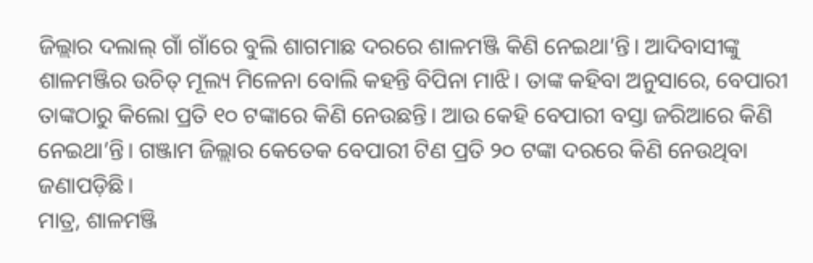ଜିଲ୍ଲାର ଦଲାଲ୍ ଗାଁ ଗାଁରେ ବୁଲି ଶାଗମାଛ ଦରରେ ଶାଳମଞ୍ଜି କିଣି ନେଇଥା’ନ୍ତି। ଆଦିବାସୀଙ୍କୁ ଶାଳମଞ୍ଜିର ଉଚିତ୍ ମୂଲ୍ୟ ମିଳେନା ବୋଲି କହନ୍ତି ବିପିନା ମାଝି। ତାଙ୍କ କହିବା ଅନୁସାରେ, ବେପାରୀ ତାଙ୍କଠାରୁ କିଲୋ ପ୍ରତି ୧୦ ଟଙ୍କାରେ କିଣି ନେଉଛନ୍ତି। ଆଉ କେହି ବେପାରୀ ବସ୍ତା ଜରିଆରେ କିଣି ନେଇଥା’ନ୍ତି। ଗଞ୍ଜାମ ଜିଲ୍ଲାର କେତେକ ବେପାରୀ ଟିଣ ପ୍ରତି ୨୦ ଟଙ୍କା ଦରରେ କିଣି ନେଉଥିବା ଜଣାପଡ଼ିଛି।
ମାତ୍ର, ଶାଳମଞ୍ଜି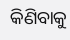କିଣିବାକୁ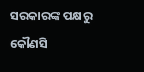ସରକାରଙ୍କ ପକ୍ଷରୁ କୌଣସି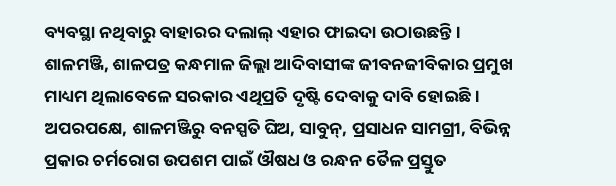ବ୍ୟବସ୍ଥା ନଥିବାରୁ ବାହାରର ଦଲାଲ୍ ଏହାର ଫାଇଦା ଉଠାଉଛନ୍ତି। ଶାଳମଞ୍ଜି, ଶାଳପତ୍ର କନ୍ଧମାଳ ଜିଲ୍ଲା ଆଦିବାସୀଙ୍କ ଜୀବନଜୀବିକାର ପ୍ରମୁଖ ମାଧ୍ୟମ ଥିଲାବେଳେ ସରକାର ଏଥିପ୍ରତି ଦୃଷ୍ଟି ଦେବାକୁ ଦାବି ହୋଇଛି। ଅପରପକ୍ଷେ, ଶାଳମଞ୍ଜିରୁ ବନସ୍ପତି ଘିଅ, ସାବୁନ୍, ପ୍ରସାଧନ ସାମଗ୍ରୀ, ବିଭିନ୍ନ ପ୍ରକାର ଚର୍ମରୋଗ ଉପଶମ ପାଇଁ ଔଷଧ ଓ ରନ୍ଧନ ତୈଳ ପ୍ରସ୍ତୁତ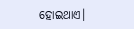ହୋଇଥାଏ।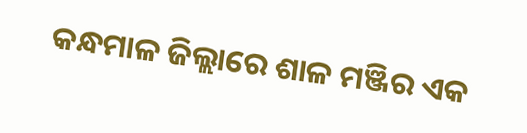କନ୍ଧମାଳ ଜିଲ୍ଲାରେ ଶାଳ ମଞ୍ଜିର ଏକ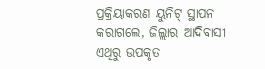ପ୍ରକ୍ରିୟାକରଣ ୟୁନିଟ୍ ସ୍ଥାପନ କରାଗଲେ, ଜିଲ୍ଲାର ଆଦିବାସୀ ଏଥିରୁ ଉପକୃତ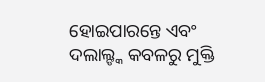ହୋଇପାରନ୍ତେ ଏବଂ ଦଲାଲ୍ଙ୍କ କବଳରୁ ମୁକ୍ତି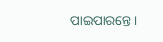ପାଇପାରନ୍ତେ।